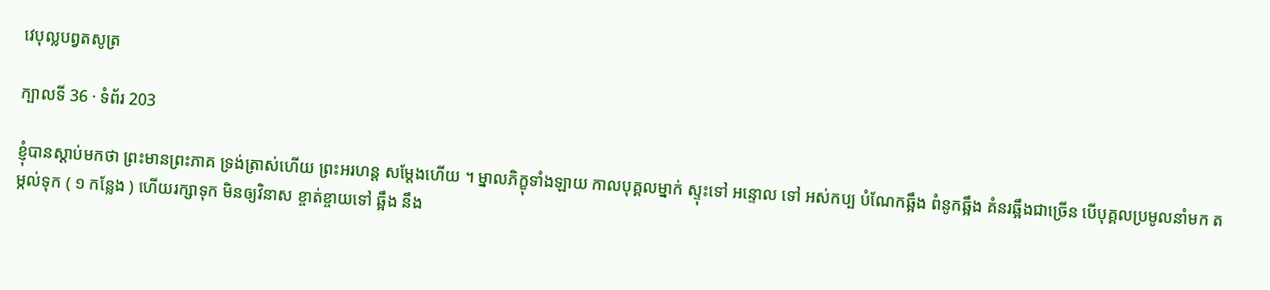វេបុល្លបព្វតសូត្រ

ក្បាលទី 36 · ទំព័រ 203

ខ្ញុំបានស្តាប់មកថា ព្រះមានព្រះភាគ ទ្រង់ត្រាស់ហើយ ព្រះអរហន្ត សម្តែងហើយ ។ ម្នាលភិក្ខុទាំងឡាយ កាលបុគ្គលម្នាក់ ស្ទុះទៅ អន្ទោល ទៅ អស់កប្ប បំណែកឆ្អឹង ពំនូកឆ្អឹង គំនរឆ្អឹងជាច្រើន បើបុគ្គលប្រមូលនាំមក តម្កល់ទុក ( ១ កន្លែង ) ហើយរក្សាទុក មិនឲ្យវិនាស ខ្ចាត់ខ្ចាយទៅ ឆ្អឹង នឹង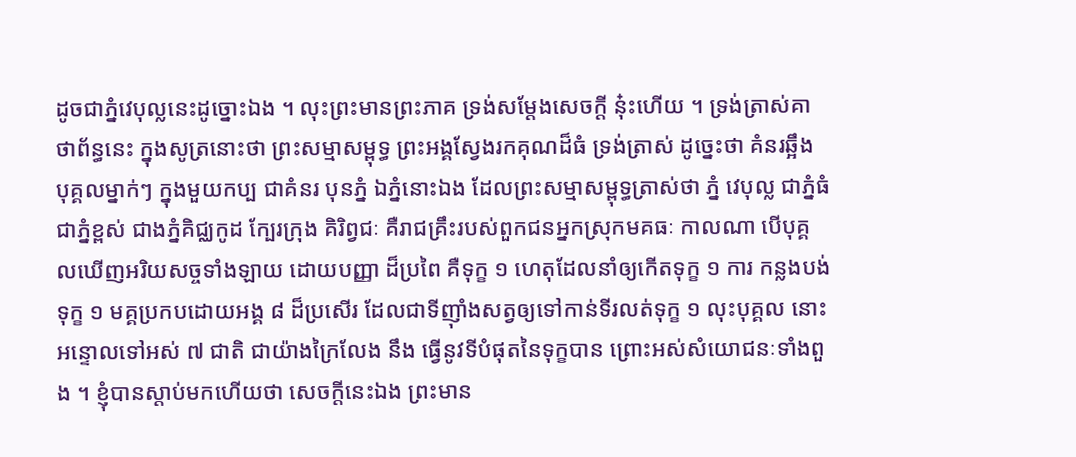ដូចជាភ្នំវេបុល្លនេះដូច្នោះឯង ។ លុះព្រះមានព្រះភាគ ទ្រង់សម្តែងសេចក្តី នុ៎ះហើយ ។ ទ្រង់ត្រាស់គាថាព័ន្ធនេះ ក្នុងសូត្រនោះថា ព្រះសម្មាសម្ពុទ្ធ ព្រះអង្គស្វែងរកគុណដ៏ធំ ទ្រង់ត្រាស់ ដូច្នេះថា គំនរឆ្អឹង បុគ្គលម្នាក់ៗ ក្នុងមួយកប្ប ជាគំនរ បុនភ្នំ ឯភ្នំនោះឯង ដែលព្រះសម្មាសម្ពុទ្ធត្រាស់ថា ភ្នំ វេបុល្ល ជាភ្នំធំ ជាភ្នំខ្ពស់ ជាងភ្នំគិជ្ឈកូដ ក្បែរក្រុង គិរិព្វជៈ គឺរាជគ្រឹះរបស់ពួកជនអ្នកស្រុកមគធៈ កាលណា បើបុគ្គលឃើញអរិយសច្ចទាំងឡាយ ដោយបញ្ញា ដ៏ប្រពៃ គឺទុក្ខ ១ ហេតុដែលនាំឲ្យកើតទុក្ខ ១ ការ កន្លងបង់ទុក្ខ ១ មគ្គប្រកបដោយអង្គ ៨ ដ៏ប្រសើរ ដែលជាទីញ៉ាំងសត្វឲ្យទៅកាន់ទីរលត់ទុក្ខ ១ លុះបុគ្គល នោះ អន្ទោលទៅអស់ ៧ ជាតិ ជាយ៉ាងក្រៃលែង នឹង ធ្វើនូវទីបំផុតនៃទុក្ខបាន ព្រោះអស់សំយោជនៈទាំងពួង ។ ខ្ញុំបានស្តាប់មកហើយថា សេចក្តីនេះឯង ព្រះមាន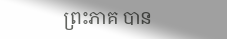ព្រះភាគ បាន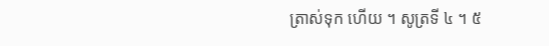ត្រាស់ទុក ហើយ ។ សូត្រទី ៤ ។ ៥